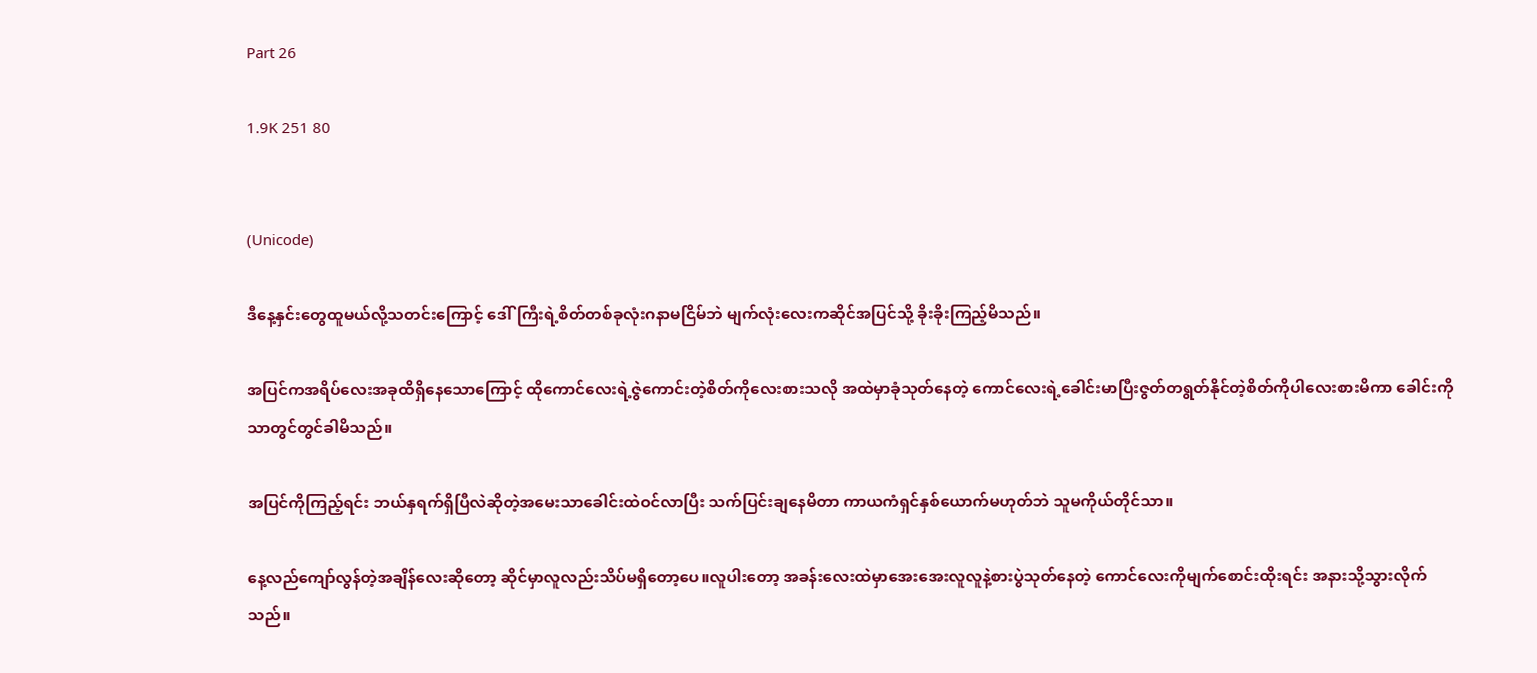Part 26

1.9K 251 80


(Unicode)

ဒီနေ့နှင်းတွေထူမယ်လို့သတင်းကြောင့် ဒေါ်ကြီးရဲ့စိတ်တစ်ခုလုံးဂနာမငြိမ်ဘဲ မျက်လုံးလေးကဆိုင်အပြင်သို့ ခိုးခိုးကြည့်မိသည်။

အပြင်ကအရိပ်လေးအခုထိရှိနေသောကြောင့် ထိုကောင်လေးရဲ့ဇွဲကောင်းတဲ့စိတ်ကိုလေးစားသလို အထဲမှာခုံသုတ်နေတဲ့ ကောင်လေးရဲ့ခေါင်းမာပြီးဇွတ်တရွတ်နိုင်တဲ့စိတ်ကိုပါလေးစားမိကာ ခေါင်းကိုသာတွင်တွင်ခါမိသည်။

အပြင်ကိုကြည့်ရင်း ဘယ်နှရက်ရှိပြီလဲဆိုတဲ့အမေးသာခေါင်းထဲဝင်လာပြီး သက်ပြင်းချနေမိတာ ကာယကံရှင်နှစ်ယောက်မဟုတ်ဘဲ သူမကိုယ်တိုင်သာ။

နေ့လည်ကျော်လွန်တဲ့အချိန်လေးဆိုတော့ ဆိုင်မှာလူလည်းသိပ်မရှိတော့ပေ။လူပါးတော့ အခန်းလေးထဲမှာအေးအေးလူလူနဲ့စားပွဲသုတ်နေတဲ့ ကောင်လေးကိုမျက်စောင်းထိုးရင်း အနားသို့သွားလိုက်သည်။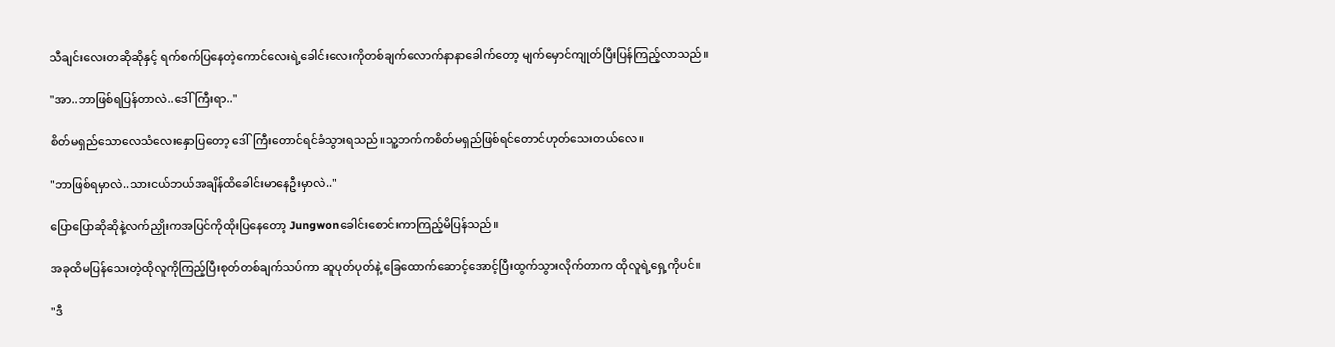သီချင်းလေးတဆိုဆိုနှင့် ရက်စက်ပြနေတဲ့ကောင်လေးရဲ့ခေါင်းလေးကိုတစ်ချက်လောက်နာနာခေါက်တော့ မျက်မှောင်ကျုတ်ပြီးပြန်ကြည့်လာသည်။

"အာ..ဘာဖြစ်ရပြန်တာလဲ..ဒေါ်ကြီးရာ.."

စိတ်မရှည်သောလေသံလေးနှောပြတော့ ဒေါ်ကြီးတောင်ရင်ခံသွားရသည်။သူ့ဘက်ကစိတ်မရှည်ဖြစ်ရင်တောင်ဟုတ်သေးတယ်လေ။

"ဘာဖြစ်ရမှာလဲ..သားငယ်ဘယ်အချိန်ထိခေါင်းမာနေဦးမှာလဲ.."

ပြောပြောဆိုဆိုနဲ့လက်ညှိုးကအပြင်ကိုထိုးပြနေတော့ Jungwonခေါင်းစောင်းကာကြည့်မိပြန်သည်။

အခုထိမပြန်သေးတဲ့ထိုလူကိုကြည့်ပြီးစုတ်တစ်ချက်သပ်ကာ ဆူပုတ်ပုတ်နဲ့ ခြေထောက်ဆောင့်အောင့်ပြီးထွက်သွားလိုက်တာက ထိုလူရဲ့ရှေ့ကိုပင်။

"ဒီ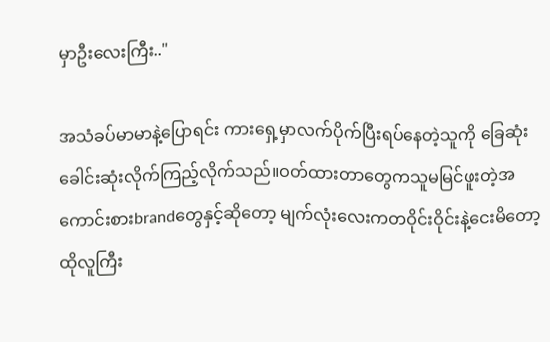မှာဦးလေးကြီး.."

အသံခပ်မာမာနဲ့ပြောရင်း ကားရှေ့မှာလက်ပိုက်ပြီးရပ်နေတဲ့သူကို ခြေဆုံးခေါင်းဆုံးလိုက်ကြည့်လိုက်သည်။ဝတ်ထားတာတွေကသူမမြင်ဖူးတဲ့အကောင်းစားbrandတွေနှင့်ဆိုတော့ မျက်လုံးလေးကတဝိုင်းဝိုင်းနဲ့ငေးမိတော့ ထိုလူကြီး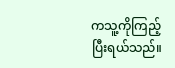ကသူ့ကိုကြည့်ပြီးရယ်သည်။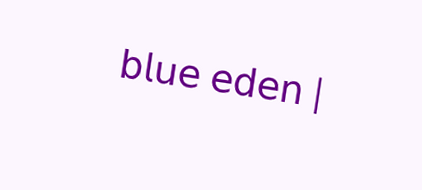𝖻𝗅𝗎𝖾 𝖾𝖽𝖾𝗇 |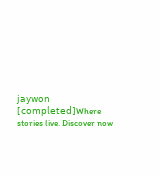𝗃𝖺𝗒𝗐𝗈𝗇 [𝖼𝗈𝗆𝗉𝗅𝖾𝗍𝖾𝖽]Where stories live. Discover now